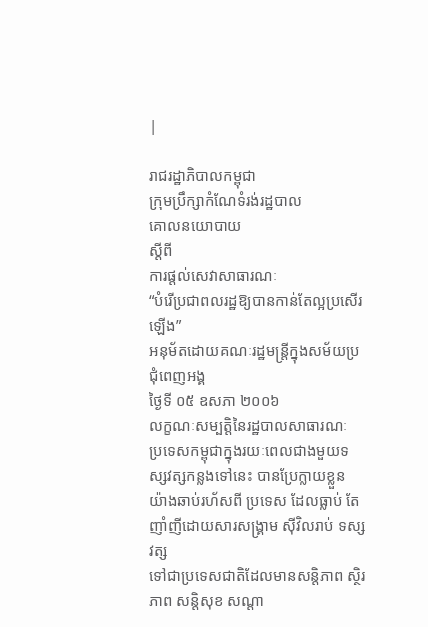|

រាជរដ្ឋាភិបាលកម្ពុជា
ក្រុមប្រឹក្សាកំណែទំរង់រដ្ឋបាល
គោលនយោបាយ
ស្ដីពី
ការផ្ដល់សេវាសាធារណៈ
“បំរើប្រជាពលរដ្ឋឱ្យបានកាន់តែល្អប្រសើរឡើង”
អនុម័តដោយគណៈរដ្ឋមន្ដ្រីក្នុងសម័យប្រជុំពេញអង្គ
ថ្ងៃទី ០៥ ឧសភា ២០០៦
លក្ខណៈសម្បត្ដិនៃរដ្ឋបាលសាធារណៈ
ប្រទេសកម្ពុជាក្នុងរយៈពេលជាងមួយទស្សវត្សកន្លងទៅនេះ បានប្រែក្លាយខ្លួន
យ៉ាងឆាប់រហ័សពី ប្រទេស ដែលធ្លាប់ តែញាំញីដោយសារសង្គ្រាម ស៊ីវិលរាប់ ទស្សវត្ស
ទៅជាប្រទេសជាតិដែលមានសន្ដិភាព ស្ថិរភាព សន្ដិសុខ សណ្ដា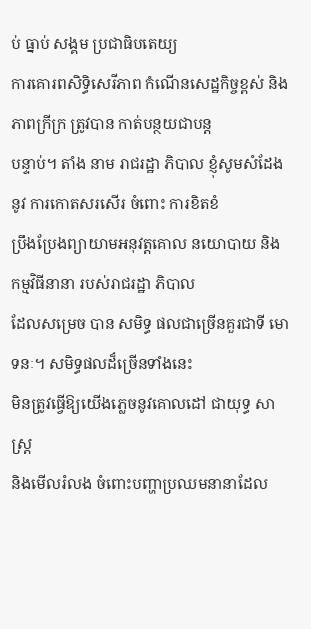ប់ ធ្នាប់ សង្គម ប្រជាធិបតេយ្យ
ការគោរពសិទ្ធិសេរីភាព កំណើនសេដ្ឋកិច្ចខ្ពស់ និងភាពក្រីក្រ ត្រូវបាន កាត់បន្ថយជាបន្ដ
បន្ទាប់។ តាំង នាម រាជរដ្ឋា ភិបាល ខ្ញុំសូមសំដែងនូវ ការកោតសរសើរ ចំពោះ ការខិតខំ
ប្រឹងប្រែងព្យាយាមអនុវត្ដគោល នយោបាយ និង កម្មវិធីនានា របស់រាជរដ្ឋា ភិបាល
ដែលសម្រេច បាន សមិទ្ធ ផលជាច្រើនគួរជាទី មោទនៈ។ សមិទ្ធផលដ៏ច្រើនទាំងនេះ
មិនត្រូវធ្វើឱ្យយើងភ្លេចនូវគោលដៅ ជាយុទ្ធ សាស្ដ្រ
និងមើលរំលង ចំពោះបញ្ហាប្រឈមនានាដែល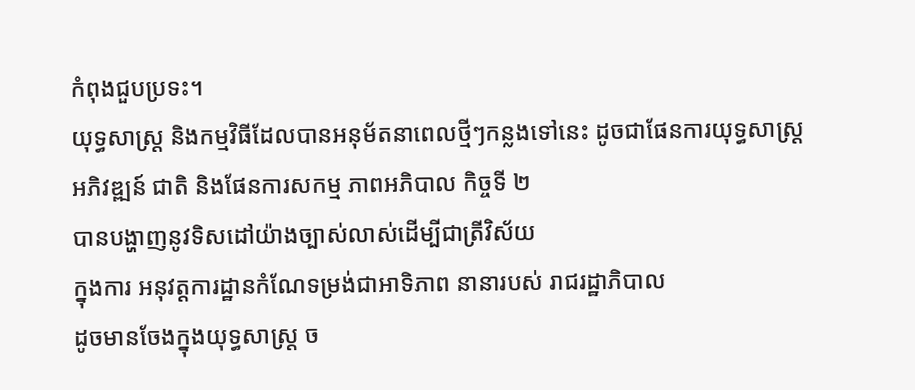កំពុងជួបប្រទះ។
យុទ្ធសាស្ដ្រ និងកម្មវិធីដែលបានអនុម័តនាពេលថ្មីៗកន្លងទៅនេះ ដូចជាផែនការយុទ្ធសាស្ដ្រ
អភិវឌ្ឍន៍ ជាតិ និងផែនការសកម្ម ភាពអភិបាល កិច្ចទី ២
បានបង្ហាញនូវទិសដៅយ៉ាងច្បាស់លាស់ដើម្បីជាត្រីវិស័យ
ក្នុងការ អនុវត្ដការដ្ឋានកំណែទម្រង់ជាអាទិភាព នានារបស់ រាជរដ្ឋាភិបាល
ដូចមានចែងក្នុងយុទ្ធសាស្ដ្រ ច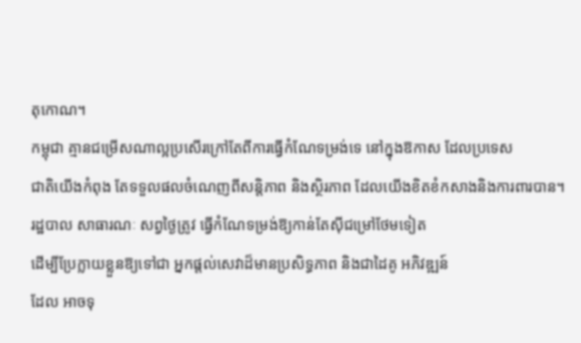តុកោណ។
កម្ពុជា គ្មានជម្រើសណាល្អប្រសើរក្រៅតែពីការធ្វើកំណែទម្រង់ទេ នៅក្នុងឱកាស ដែលប្រទេស
ជាតិយើងកំពុង តែទទួលផលចំណេញពីសន្ដិភាព និងស្ថិរភាព ដែលយើងខិតខំកសាងនិងការពារបាន។
រដ្ឋបាល សាធារណៈ សព្វថ្ងៃត្រូវ ធ្វើកំណែទម្រង់ឱ្យកាន់តែស៊ីជម្រៅថែមទៀត
ដើម្បីប្រែក្លាយខ្លួនឱ្យទៅជា អ្នកផ្ដល់សេវាដ៏មានប្រសិទ្ធភាព និងជាដៃគូ អភិវឌ្ឍន៍
ដែល អាចទុ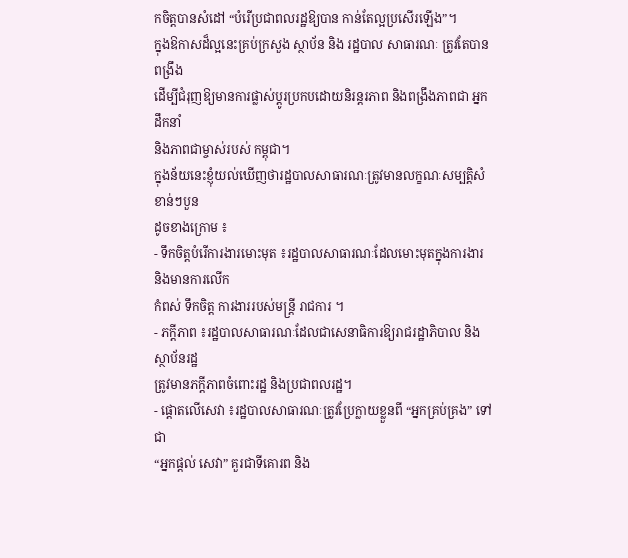កចិត្ដបានសំដៅ “បំរើប្រជាពលរដ្ឋឱ្យបាន កាន់តែល្អប្រសើរឡើង”។
ក្នុងឱកាសដ៏ល្អនេះគ្រប់ក្រសួង ស្ថាប័ន និង រដ្ឋបាល សាធារណៈ ត្រូវតែបានពង្រឹង
ដើម្បីជំរុញឱ្យមានការផ្លាស់ប្ដូរប្រកបដោយនិរន្ដរភាព និងពង្រឹងភាពជា អ្នកដឹកនាំ
និងភាពជាម្ចាស់របស់ កម្ពុជា។
ក្នុងន័យនេះខ្ញុំយល់ឃើញថារដ្ឋបាលសាធារណៈត្រូវមានលក្ខណៈសម្បត្ដិសំខាន់ៗបួន
ដូចខាងក្រោម ៖
- ទឹកចិត្ដបំរើការងារមោះមុត ៖រដ្ឋបាលសាធារណៈដែលមោះមុតក្នុងការងារ និងមានការលើក
កំពស់ ទឹកចិត្ដ ការងាររបស់មន្ដ្រី រាជការ ។
- ភក្ដីភាព ៖រដ្ឋបាលសាធារណៈដែលជាសេនាធិការឱ្យរាជរដ្ឋាភិបាល និងស្ថាប័នរដ្ឋ
ត្រូវមានភក្ដីភាពចំពោះរដ្ឋ និងប្រជាពលរដ្ឋ។
- ផ្ដោតលើសេវា ៖រដ្ឋបាលសាធារណៈត្រូវប្រែក្លាយខ្លួនពី “អ្នកគ្រប់គ្រង” ទៅជា
“អ្នកផ្ដល់ សេវា” គួរជាទីគោរព និង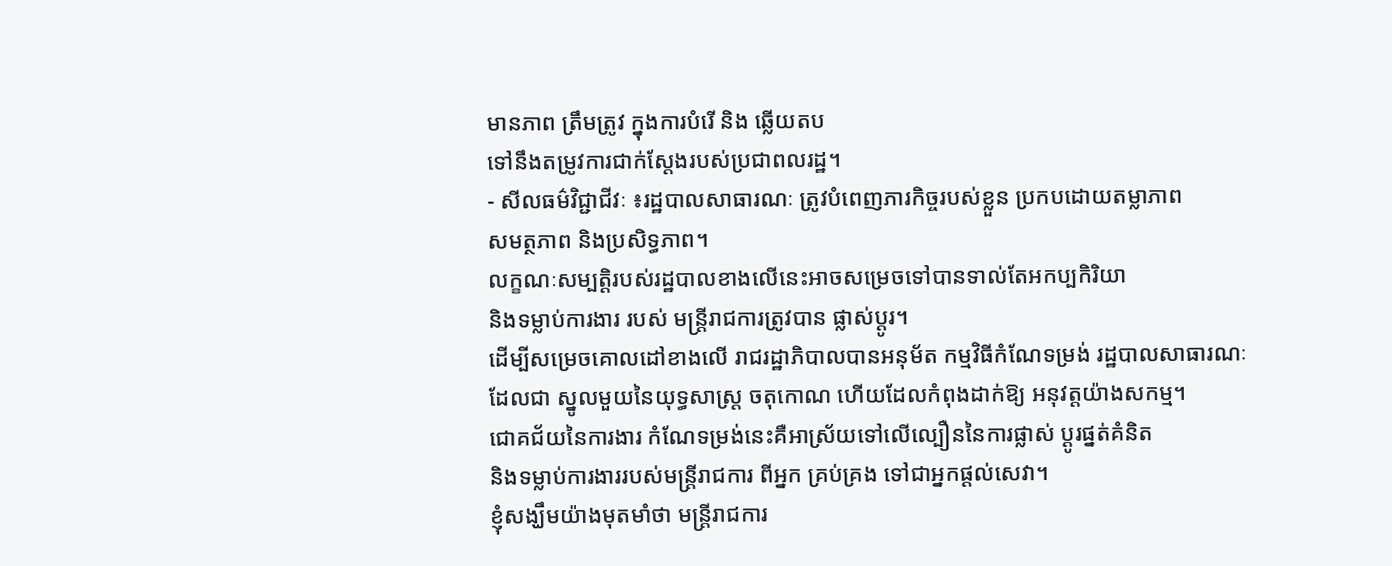មានភាព ត្រឹមត្រូវ ក្នុងការបំរើ និង ឆ្លើយតប
ទៅនឹងតម្រូវការជាក់ស្ដែងរបស់ប្រជាពលរដ្ឋ។
- សីលធម៌វិជ្ជាជីវៈ ៖រដ្ឋបាលសាធារណៈ ត្រូវបំពេញភារកិច្ចរបស់ខ្លួន ប្រកបដោយតម្លាភាព
សមត្ថភាព និងប្រសិទ្ធភាព។
លក្ខណៈសម្បត្ដិរបស់រដ្ឋបាលខាងលើនេះអាចសម្រេចទៅបានទាល់តែអកប្បកិរិយា
និងទម្លាប់ការងារ របស់ មន្ដ្រីរាជការត្រូវបាន ផ្លាស់ប្ដូរ។
ដើម្បីសម្រេចគោលដៅខាងលើ រាជរដ្ឋាភិបាលបានអនុម័ត កម្មវិធីកំណែទម្រង់ រដ្ឋបាលសាធារណៈ
ដែលជា ស្នូលមួយនៃយុទ្ធសាស្ដ្រ ចតុកោណ ហើយដែលកំពុងដាក់ឱ្យ អនុវត្ដយ៉ាងសកម្ម។
ជោគជ័យនៃការងារ កំណែទម្រង់នេះគឺអាស្រ័យទៅលើល្បឿននៃការផ្លាស់ ប្ដូរផ្នត់គំនិត
និងទម្លាប់ការងាររបស់មន្ដ្រីរាជការ ពីអ្នក គ្រប់គ្រង ទៅជាអ្នកផ្ដល់សេវា។
ខ្ញុំសង្ឃឹមយ៉ាងមុតមាំថា មន្ដ្រីរាជការ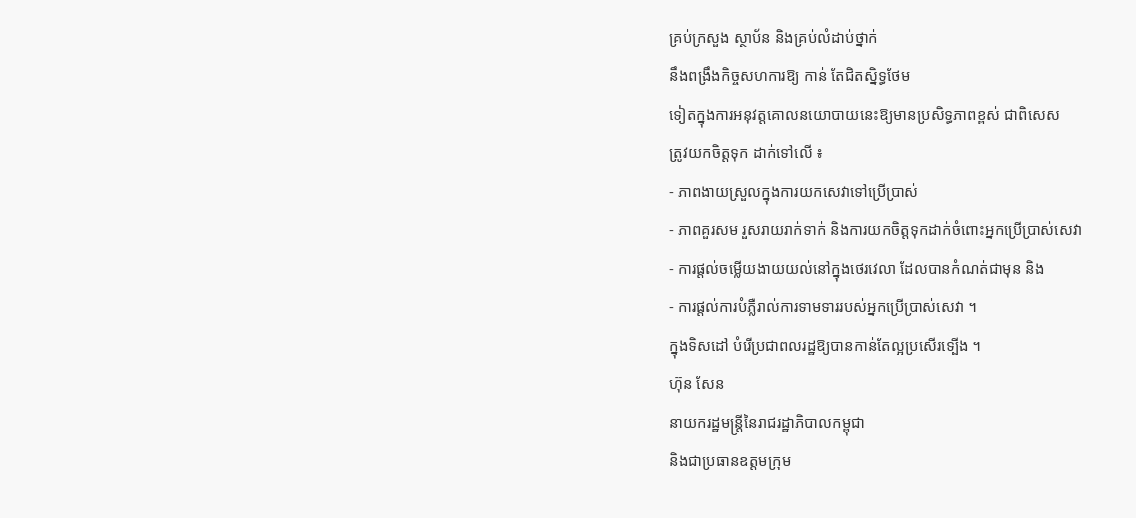គ្រប់ក្រសួង ស្ថាប័ន និងគ្រប់លំដាប់ថ្នាក់
នឹងពង្រឹងកិច្ចសហការឱ្យ កាន់ តែជិតស្និទ្ធថែម
ទៀតក្នុងការអនុវត្ដគោលនយោបាយនេះឱ្យមានប្រសិទ្ធភាពខ្ពស់ ជាពិសេស
ត្រូវយកចិត្ដទុក ដាក់ទៅលើ ៖
- ភាពងាយស្រួលក្នុងការយកសេវាទៅប្រើប្រាស់
- ភាពគួរសម រួសរាយរាក់ទាក់ និងការយកចិត្ដទុកដាក់ចំពោះអ្នកប្រើប្រាស់សេវា
- ការផ្ដល់ចម្លើយងាយយល់នៅក្នុងថេរវេលា ដែលបានកំណត់ជាមុន និង
- ការផ្ដល់ការបំភ្លឺរាល់ការទាមទាររបស់អ្នកប្រើប្រាស់សេវា ។
ក្នុងទិសដៅ បំរើប្រជាពលរដ្ឋឱ្យបានកាន់តែល្អប្រសើរទ្បើង ។
ហ៊ុន សែន
នាយករដ្ឋមន្ដ្រីនៃរាជរដ្ឋាភិបាលកម្ពុជា
និងជាប្រធានឧត្ដមក្រុម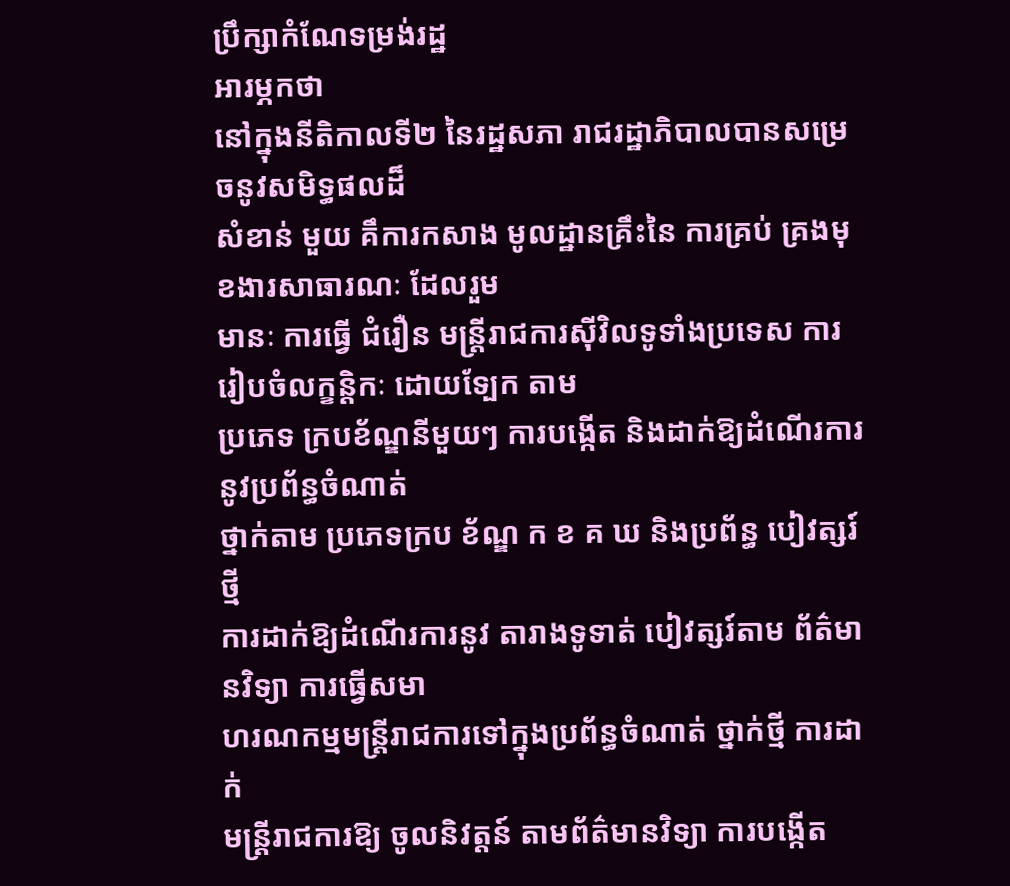ប្រឹក្សាកំណែទម្រង់រដ្ឋ
អារម្ភកថា
នៅក្នុងនីតិកាលទី២ នៃរដ្ឋសភា រាជរដ្ឋាភិបាលបានសម្រេចនូវសមិទ្ធផលដ៏
សំខាន់ មួយ គឹការកសាង មូលដ្ឋានគ្រឹះនៃ ការគ្រប់ គ្រងមុខងារសាធារណៈ ដែលរួម
មានៈ ការធ្វើ ជំរឿន មន្ដ្រីរាជការស៊ីវិលទូទាំងប្រទេស ការរៀបចំលក្ខន្ដិកៈ ដោយទ្បែក តាម
ប្រភេទ ក្របខ័ណ្ឌនីមួយៗ ការបង្កើត និងដាក់ឱ្យដំណើរការនូវប្រព័ន្ធចំណាត់
ថ្នាក់តាម ប្រភេទក្រប ខ័ណ្ឌ ក ខ គ ឃ និងប្រព័ន្ធ បៀវត្សរ៍ថ្មី
ការដាក់ឱ្យដំណើរការនូវ តារាងទូទាត់ បៀវត្សរ៍តាម ព័ត៌មានវិទ្យា ការធ្វើសមា
ហរណកម្មមន្ដ្រីរាជការទៅក្នុងប្រព័ន្ធចំណាត់ ថ្នាក់ថ្មី ការដាក់
មន្ដ្រីរាជការឱ្យ ចូលនិវត្ដន៍ តាមព័ត៌មានវិទ្យា ការបង្កើត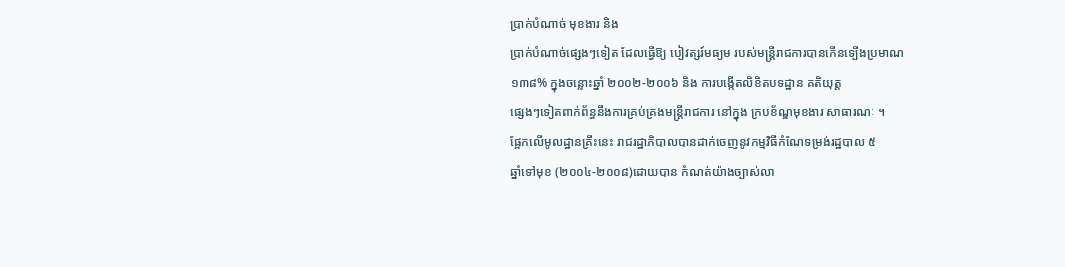ប្រាក់បំណាច់ មុខងារ និង
ប្រាក់បំណាច់ផ្សេងៗទៀត ដែលធ្វើឱ្យ បៀវត្សរ៍មធ្យម របស់មន្ដ្រីរាជការបានកើនទ្បើងប្រមាណ
១៣៨% ក្នុងចន្លោះឆ្នាំ ២០០២-២០០៦ និង ការបង្កើតលិខិតបទដ្ឋាន គតិយុត្ដ
ផ្សេងៗទៀតពាក់ព័ន្ធនឹងការគ្រប់គ្រងមន្ដ្រីរាជការ នៅក្នុង ក្របខ័ណ្ឌមុខងារ សាធារណៈ ។
ផ្អែកលើមូលដ្ឋានគ្រឹះនេះ រាជរដ្ឋាភិបាលបានដាក់ចេញនូវកម្មវិធីកំណែទម្រង់រដ្ឋបាល ៥
ឆ្នាំទៅមុខ (២០០៤-២០០៨)ដោយបាន កំណត់យ៉ាងច្បាស់លា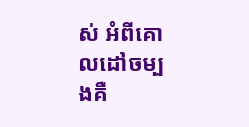ស់ អំពីគោលដៅចម្បងគឺ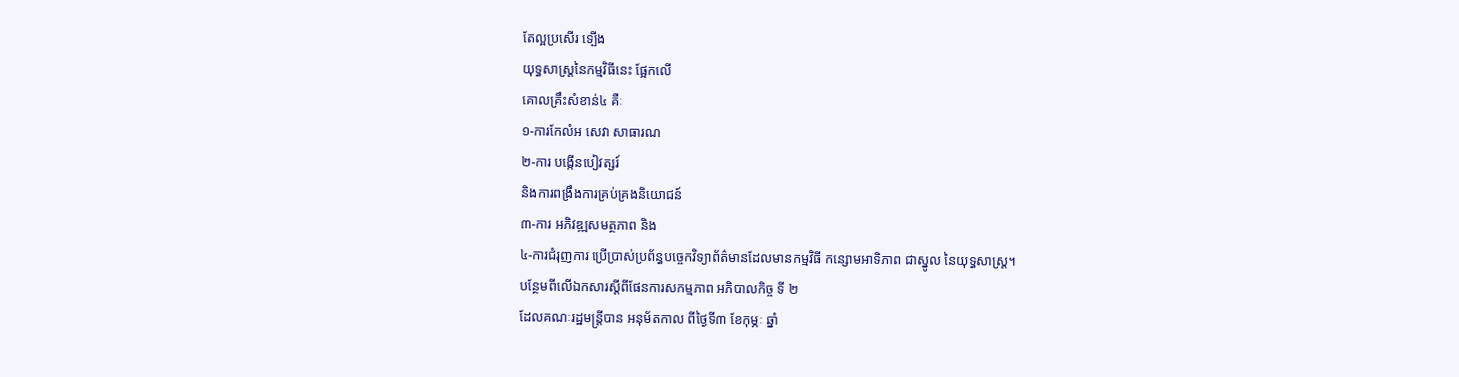តែល្អប្រសើរ ទ្បើង
យុទ្ធសាស្ដ្រនៃកម្មវិធីនេះ ផ្អែកលើ
គោលគ្រឹះសំខាន់៤ គឺៈ
១-ការកែលំអ សេវា សាធារណ
២-ការ បង្កើនបៀវត្សរ៍
និងការពង្រឹងការគ្រប់គ្រងនិយោជន៍
៣-ការ អភិវឌ្ឍសមត្ថភាព និង
៤-ការជំរុញការ ប្រើប្រាស់ប្រព័ន្ធបច្ចេកវិទ្យាព័ត៌មានដែលមានកម្មវិធី កន្សោមអាទិភាព ជាស្នូល នៃយុទ្ធសាស្ដ្រ។
បន្ថែមពីលើឯកសារស្ដីពីផែនការសកម្មភាព អភិបាលកិច្ច ទី ២
ដែលគណៈរដ្ឋមន្ដ្រីបាន អនុម័តកាល ពីថ្ងៃទី៣ ខែកុម្ភៈ ឆ្នាំ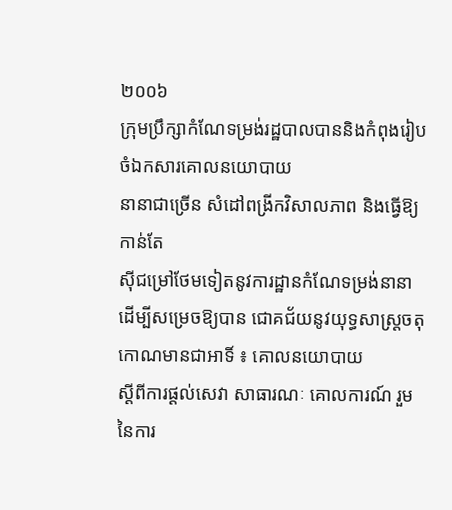២០០៦
ក្រុមប្រឹក្សាកំណែទម្រង់រដ្ឋបាលបាននិងកំពុងរៀបចំឯកសារគោលនយោបាយ
នានាជាច្រើន សំដៅពង្រីកវិសាលភាព និងធ្វើឱ្យកាន់តែ
ស៊ីជម្រៅថែមទៀតនូវការដ្ឋានកំណែទម្រង់នានា
ដើម្បីសម្រេចឱ្យបាន ជោគជ័យនូវយុទ្ធសាស្ដ្រចតុកោណមានជាអាទិ៍ ៖ គោលនយោបាយ
ស្ដីពីការផ្ដល់សេវា សាធារណៈ គោលការណ៍ រួម នៃការ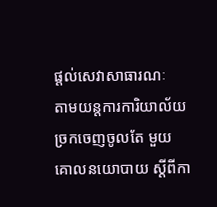ផ្ដល់សេវាសាធារណៈ
តាមយន្ដការការិយាល័យច្រកចេញចូលតែ មួយ គោលនយោបាយ ស្ដីពីកា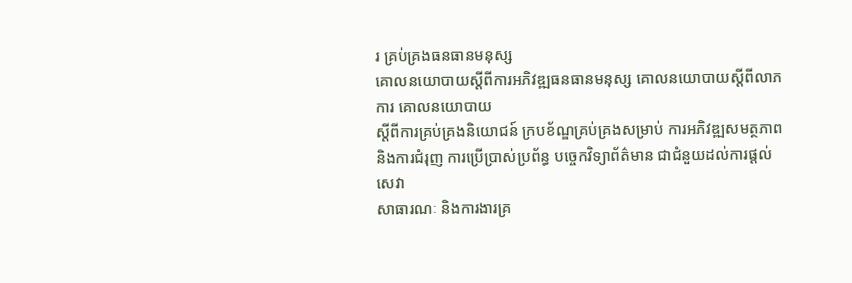រ គ្រប់គ្រងធនធានមនុស្ស
គោលនយោបាយស្ដីពីការអភិវឌ្ឍធនធានមនុស្ស គោលនយោបាយស្ដីពីលាភ ការ គោលនយោបាយ
ស្ដីពីការគ្រប់គ្រងនិយោជន៍ ក្របខ័ណ្ឌគ្រប់គ្រងសម្រាប់ ការអភិវឌ្ឍសមត្ថភាព
និងការជំរុញ ការប្រើប្រាស់ប្រព័ន្ធ បច្ចេកវិទ្យាព័ត៌មាន ជាជំនួយដល់ការផ្ដល់សេវា
សាធារណៈ និងការងារគ្រ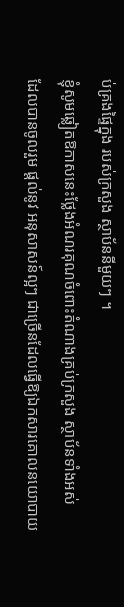ប់គ្រងផ្ទៃក្នុង របស់ក្រសួង ស្ថាប័ននីមួយៗ ។
ខ្ញុំសូមឆ្លៀតឱកាសនេះថ្លែងអំណរគុណចំពោះតំណាងគ្រប់ក្រសួង ស្ថាប័នទាំងអស់
ដែលបានចូលរួម ផ្ដល់នូវ អនុសាសន៍ល្អៗ ជាច្រើនដែលធ្វើឱ្យឯកសារគោលនយោបាយ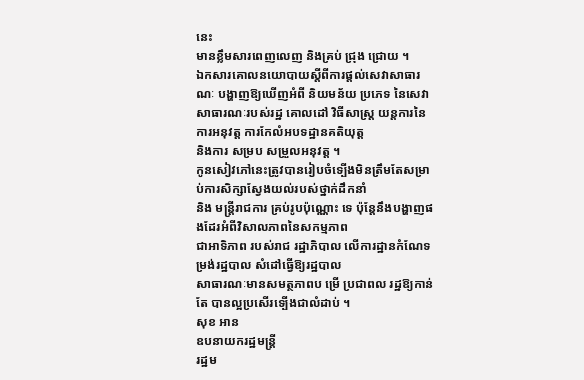នេះ
មានខ្លឹមសារពេញលេញ និងគ្រប់ ជ្រុង ជ្រោយ ។
ឯកសារគោលនយោបាយស្ដីពីការផ្ដល់សេវាសាធារណៈ បង្ហាញឱ្យឃើញអំពី និយមន័យ ប្រភេទ នៃសេវា
សាធារណៈរបស់រដ្ឋ គោលដៅ វិធីសាស្ដ្រ យន្ដការនៃការអនុវត្ដ ការកែលំអបទដ្ឋានគតិយុត្ដ
និងការ សម្រប សម្រួលអនុវត្ដ ។
កូនសៀវភៅនេះត្រូវបានរៀបចំទ្បើងមិនត្រឹមតែសម្រាប់ការសិក្សាស្វែងយល់របស់ថ្នាក់ដឹកនាំ
និង មន្ដ្រីរាជការ គ្រប់រូបប៉ុណ្ណោះ ទេ ប៉ុន្ដែនឹងបង្ហាញផងដែរអំពីវិសាលភាពនៃសកម្មភាព
ជាអាទិភាព របស់រាជ រដ្ឋាភិបាល លើការដ្ឋានកំណែទម្រង់រដ្ឋបាល សំដៅធ្វើឱ្យរដ្ឋបាល
សាធារណៈមានសមត្ថភាពប ម្រើ ប្រជាពល រដ្ឋឱ្យកាន់តែ បានល្អប្រសើរទ្បើងជាលំដាប់ ។
សុខ អាន
ឧបនាយករដ្ឋមន្ដ្រី
រដ្ឋម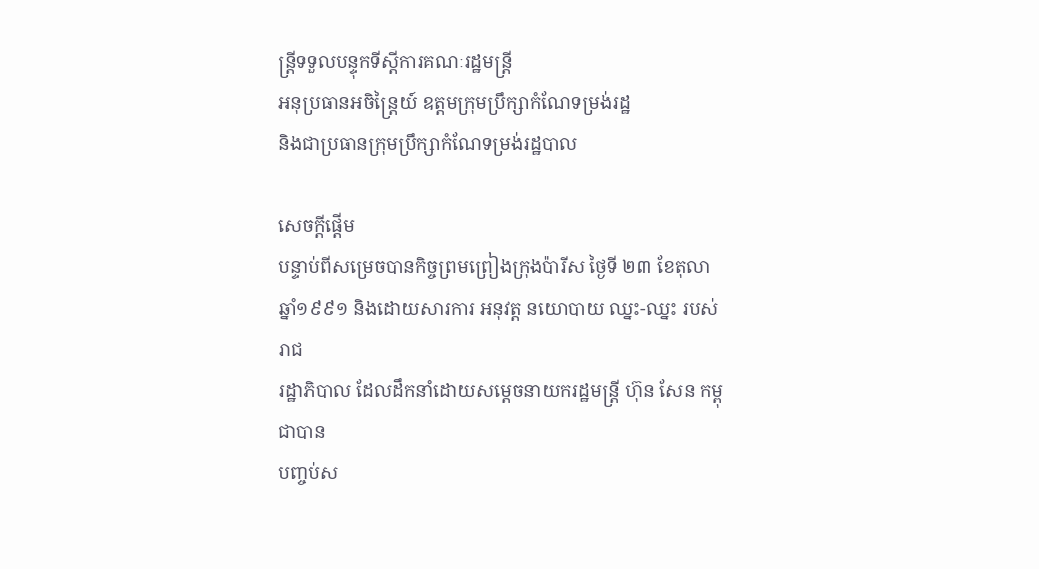ន្ដ្រីទទួលបន្ទុកទីស្ដីការគណៈរដ្ឋមន្ដ្រី
អនុប្រធានអចិន្ដ្រៃយ៍ ឧត្ដមក្រុមប្រឹក្សាកំណែទម្រង់រដ្ឋ
និងជាប្រធានក្រុមប្រឹក្សាកំណែទម្រង់រដ្ឋបាល

សេចក្ដីផ្ដើម
បន្ទាប់ពីសម្រេចបានកិច្ចព្រមព្រៀងក្រុងប៉ារីស ថ្ងៃទី ២៣ ខែតុលា
ឆ្នាំ១៩៩១ និងដោយសារការ អនុវត្ដ នយោបាយ ឈ្នះ-ឈ្នះ របស់រាជ
រដ្ឋាភិបាល ដែលដឹកនាំដោយសម្ដេចនាយករដ្ឋមន្ដ្រី ហ៊ុន សែន កម្ពុជាបាន
បញ្ចប់ស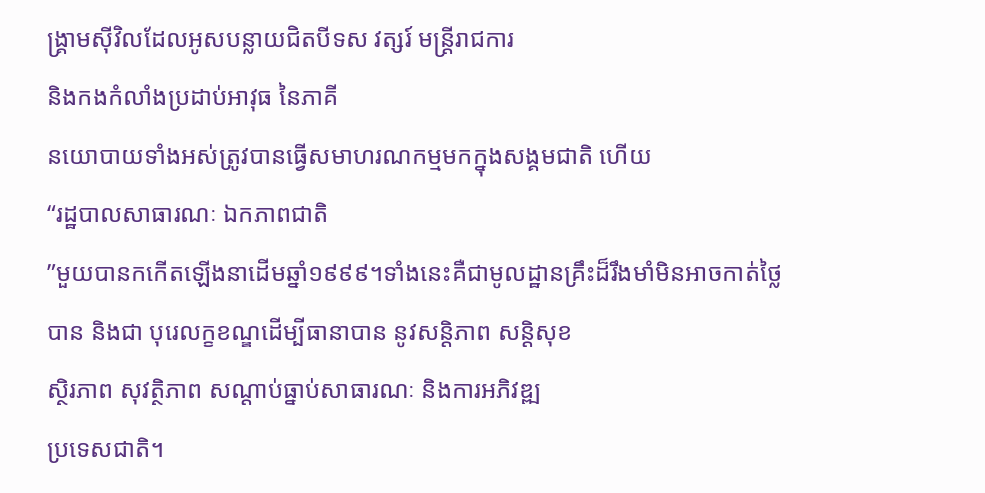ង្គ្រាមស៊ីវិលដែលអូសបន្លាយជិតបីទស វត្សរ៍ មន្ដ្រីរាជការ
និងកងកំលាំងប្រដាប់អាវុធ នៃភាគី
នយោបាយទាំងអស់ត្រូវបានធ្វើសមាហរណកម្មមកក្នុងសង្គមជាតិ ហើយ
“រដ្ឋបាលសាធារណៈ ឯកភាពជាតិ
”មួយបានកកើតឡើងនាដើមឆ្នាំ១៩៩៩។ទាំងនេះគឺជាមូលដ្ឋានគ្រឹះដ៏រឹងមាំមិនអាចកាត់ថ្លៃ
បាន និងជា បុរេលក្ខខណ្ឌដើម្បីធានាបាន នូវសន្ដិភាព សន្ដិសុខ
ស្ថិរភាព សុវត្ថិភាព សណ្ដាប់ធ្នាប់សាធារណៈ និងការអភិវឌ្ឍ
ប្រទេសជាតិ។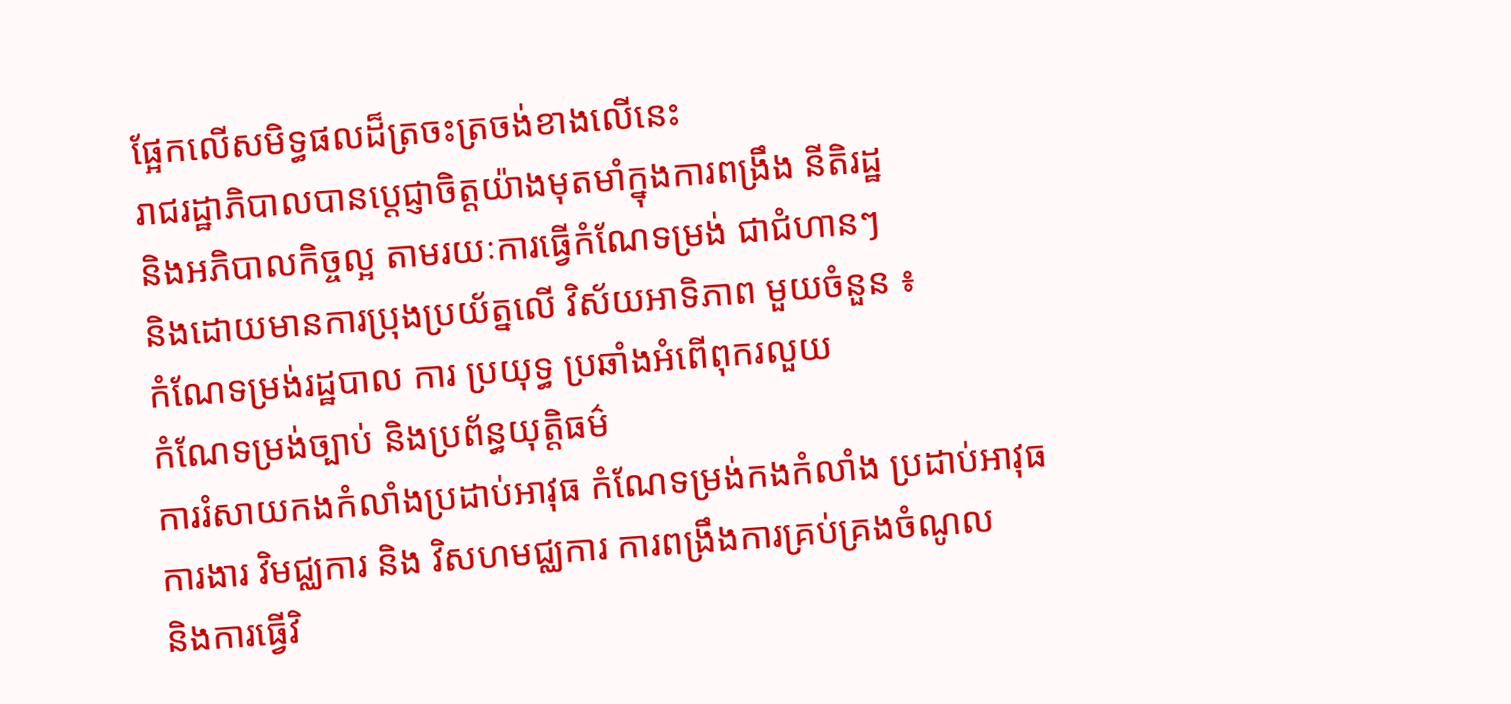ផ្អែកលើសមិទ្ធផលដ៏ត្រចះត្រចង់ខាងលើនេះ
រាជរដ្ឋាភិបាលបានប្ដេជ្ញាចិត្ដយ៉ាងមុតមាំក្នុងការពង្រឹង នីតិរដ្ឋ
និងអភិបាលកិច្ចល្អ តាមរយៈការធ្វើកំណែទម្រង់ ជាជំហានៗ
និងដោយមានការប្រុងប្រយ័ត្នលើ វិស័យអាទិភាព មួយចំនួន ៖
កំណែទម្រង់រដ្ឋបាល ការ ប្រយុទ្ធ ប្រឆាំងអំពើពុករលួយ
កំណែទម្រង់ច្បាប់ និងប្រព័ន្ធយុត្ដិធម៌
ការរំសាយកងកំលាំងប្រដាប់អាវុធ កំណែទម្រង់កងកំលាំង ប្រដាប់អាវុធ
ការងារ វិមជ្ឈការ និង វិសហមជ្ឈការ ការពង្រឹងការគ្រប់គ្រងចំណូល
និងការធ្វើវិ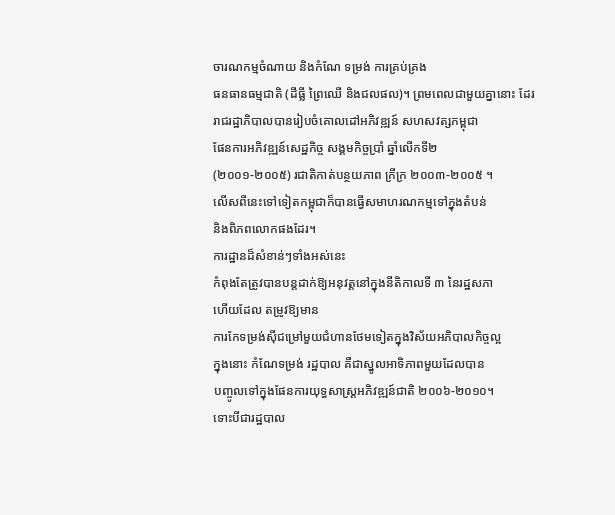ចារណកម្មចំណាយ និងកំណែ ទម្រង់ ការគ្រប់គ្រង
ធនធានធម្មជាតិ (ដីធ្លី ព្រៃឈើ និងជលផល)។ ព្រមពេលជាមួយគ្នានោះ ដែរ
រាជរដ្ឋាភិបាលបានរៀបចំគោលដៅអភិវឌ្ឍន៍ សហសវត្សកម្ពុជា
ផែនការអភិវឌ្ឍន៍សេដ្ឋកិច្ច សង្គមកិច្ចប្រាំ ឆ្នាំលើកទី២
(២០០១-២០០៥) រជាតិកាត់បន្ថយភាព ក្រីក្រ ២០០៣-២០០៥ ។
លើសពីនេះទៅទៀតកម្ពុជាក៏បានធ្វើសមាហរណកម្មទៅក្នុងតំបន់
និងពិភពលោកផងដែរ។
ការដ្ឋានដ៏សំខាន់ៗទាំងអស់នេះ
កំពុងតែត្រូវបានបន្ដដាក់ឱ្យអនុវត្ដនៅក្នុងនីតិកាលទី ៣ នៃរដ្ឋសភា
ហើយដែល តម្រូវឱ្យមាន
ការកែទម្រង់ស៊ីជម្រៅមួយជំហានថែមទៀតក្នុងវិស័យអភិបាលកិច្ចល្អ
ក្នុងនោះ កំណែទម្រង់ រដ្ឋបាល គឺជាស្នូលអាទិភាពមួយដែលបាន
បញ្ចូលទៅក្នុងផែនការយុទ្ធសាស្ដ្រអភិវឌ្ឍន៍ជាតិ ២០០៦-២០១០។
ទោះបីជារដ្ឋបាល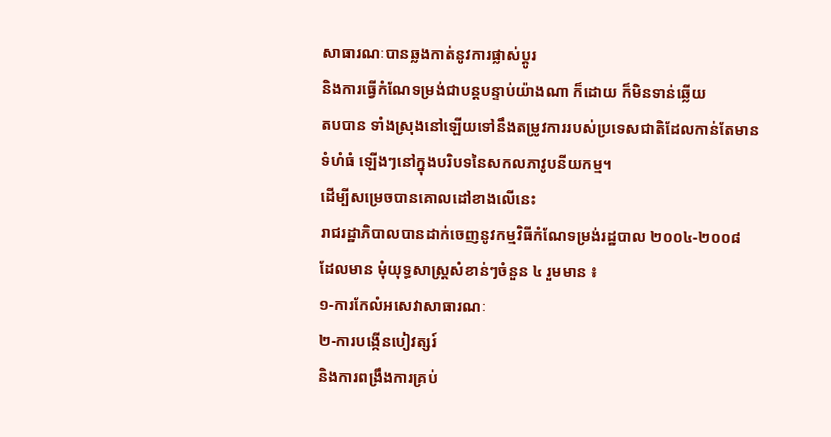សាធារណៈបានឆ្លងកាត់នូវការផ្លាស់ប្ដូរ
និងការធ្វើកំណែទម្រង់ជាបន្ដបន្ទាប់យ៉ាងណា ក៏ដោយ ក៏មិនទាន់ឆ្លើយ
តបបាន ទាំងស្រុងនៅឡើយទៅនឹងតម្រូវការរបស់ប្រទេសជាតិដែលកាន់តែមាន
ទំហំធំ ឡើងៗនៅក្នុងបរិបទនៃសកលភាវូបនីយកម្ម។
ដើម្បីសម្រេចបានគោលដៅខាងលើនេះ
រាជរដ្ឋាភិបាលបានដាក់ចេញនូវកម្មវិធីកំណែទម្រង់រដ្ឋបាល ២០០៤-២០០៨
ដែលមាន មុំយុទ្ធសាស្ដ្រសំខាន់ៗចំនួន ៤ រួមមាន ៖
១-ការកែលំអសេវាសាធារណៈ
២-ការបង្កើនបៀវត្សរ៍
និងការពង្រឹងការគ្រប់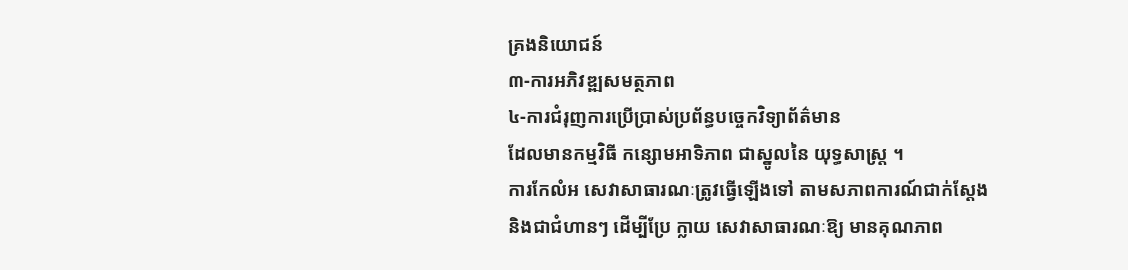គ្រងនិយោជន៍
៣-ការអភិវឌ្ឍសមត្ថភាព
៤-ការជំរុញការប្រើប្រាស់ប្រព័ន្ធបច្ចេកវិទ្យាព័ត៌មាន
ដែលមានកម្មវិធី កន្សោមអាទិភាព ជាស្នូលនៃ យុទ្ធសាស្ដ្រ ។
ការកែលំអ សេវាសាធារណៈត្រូវធ្វើឡើងទៅ តាមសភាពការណ៍ជាក់ស្ដែង
និងជាជំហានៗ ដើម្បីប្រែ ក្លាយ សេវាសាធារណៈឱ្យ មានគុណភាព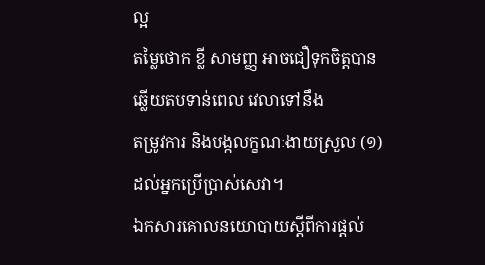ល្អ
តម្លៃថោក ខ្លី សាមញ្ញ អាចជឿទុកចិត្ដបាន ឆ្លើយតបទាន់ពេល វេលាទៅនឹង
តម្រូវការ និងបង្កលក្ខណៈងាយស្រួល (១)ដល់អ្នកប្រើប្រាស់សេវា។
ឯកសារគោលនយោបាយស្ដីពីការផ្ដល់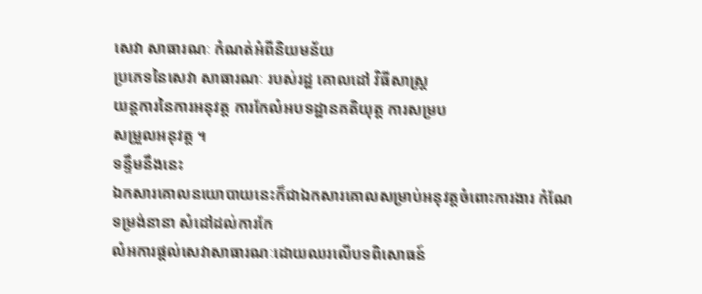សេវា សាធារណៈ កំណត់អំពីនិយមន័យ
ប្រភេទនៃសេវា សាធារណៈ របស់រដ្ឋ គោលដៅ វិធីសាស្ដ្រ
យន្ដការនៃការអនុវត្ដ ការកែលំអបទដ្ឋានគតិយុត្ដ ការសម្រប
សម្រួលអនុវត្ដ ។
ទន្ទឹមនឹងនេះ
ឯកសារគោលនយោបាយនេះក៏ជាឯកសារគោលសម្រាប់អនុវត្ដចំពោះការងារ កំណែ
ទម្រង់នានា សំដៅដល់ការកែ
លំអការផ្ដល់សេវាសាធារណៈដោយឈរលើបទពិសោធន៍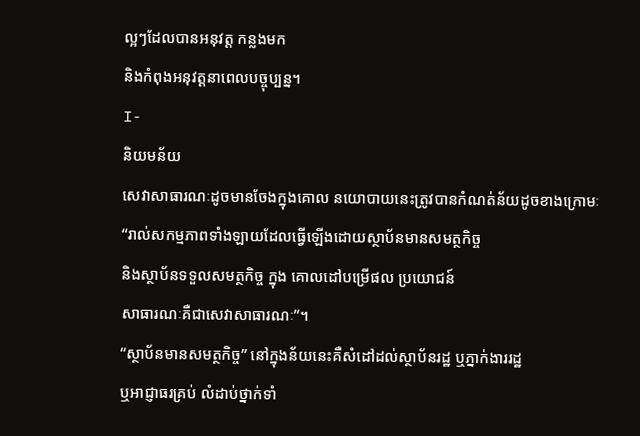ល្អៗដែលបានអនុវត្ដ កន្លងមក
និងកំពុងអនុវត្ដនាពេលបច្ចុប្បន្ន។
I-
និយមន័យ
សេវាសាធារណៈដូចមានចែងក្នុងគោល នយោបាយនេះត្រូវបានកំណត់ន័យដូចខាងក្រោមៈ
“រាល់សកម្មភាពទាំងឡាយដែលធ្វើឡើងដោយស្ថាប័នមានសមត្ថកិច្ច
និងស្ថាប័នទទួលសមត្ថកិច្ច ក្នុង គោលដៅបម្រើផល ប្រយោជន៍
សាធារណៈគឺជាសេវាសាធារណៈ”។
“ស្ថាប័នមានសមត្ថកិច្ច” នៅក្នុងន័យនេះគឺសំដៅដល់ស្ថាប័នរដ្ឋ ឬភ្នាក់ងាររដ្ឋ
ឬអាជ្ញាធរគ្រប់ លំដាប់ថ្នាក់ទាំ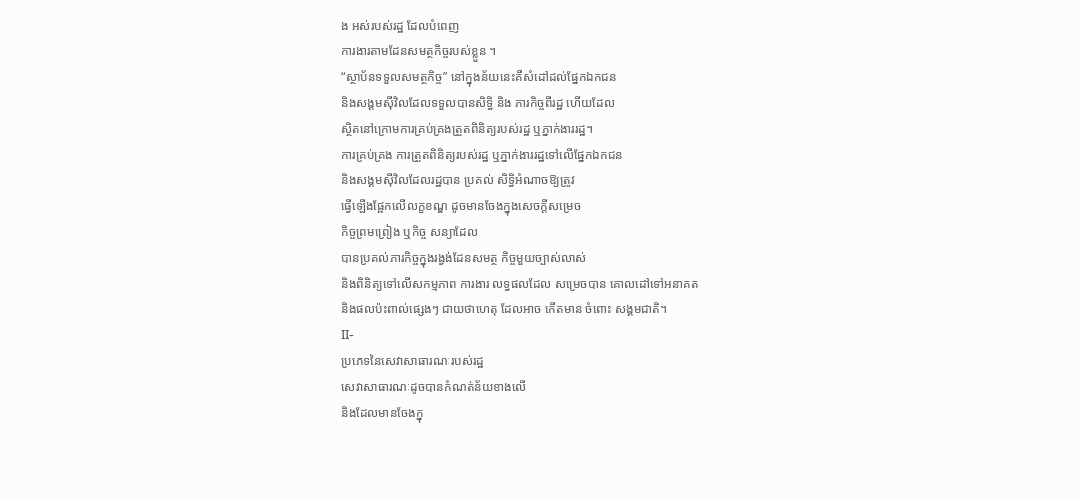ង អស់របស់រដ្ឋ ដែលបំពេញ
ការងារតាមដែនសមត្ថកិច្ចរបស់ខ្លួន ។
“ស្ថាប័នទទួលសមត្ថកិច្ច” នៅក្នុងន័យនេះគឺសំដៅដល់ផ្នែកឯកជន
និងសង្គមស៊ីវិលដែលទទួលបានសិទ្ធិ និង ភារកិច្ចពីរដ្ឋ ហើយដែល
ស្ថិតនៅក្រោមការគ្រប់គ្រងត្រួតពិនិត្យរបស់រដ្ឋ ឬភ្នាក់ងាររដ្ឋ។
ការគ្រប់គ្រង ការត្រួតពិនិត្យរបស់រដ្ឋ ឬភ្នាក់ងាររដ្ឋទៅលើផ្នែកឯកជន
និងសង្គមស៊ីវិលដែលរដ្ឋបាន ប្រគល់ សិទ្ធិអំណាចឱ្យត្រូវ
ធ្វើឡើងផ្អែកលើលក្ខខណ្ឌ ដូចមានចែងក្នុងសេចក្ដីសម្រេច
កិច្ចព្រមព្រៀង ឬកិច្ច សន្យាដែល
បានប្រគល់ភារកិច្ចក្នុងរង្វង់ដែនសមត្ថ កិច្ចមួយច្បាស់លាស់
និងពិនិត្យទៅលើសកម្មភាព ការងារ លទ្ធផលដែល សម្រេចបាន គោលដៅទៅអនាគត
និងផលប៉ះពាល់ផ្សេងៗ ជាយថាហេតុ ដែលអាច កើតមាន ចំពោះ សង្គមជាតិ។
II-
ប្រភេទនៃសេវាសាធារណៈរបស់រដ្ឋ
សេវាសាធារណៈដូចបានកំណត់ន័យខាងលើ
និងដែលមានចែងក្នុ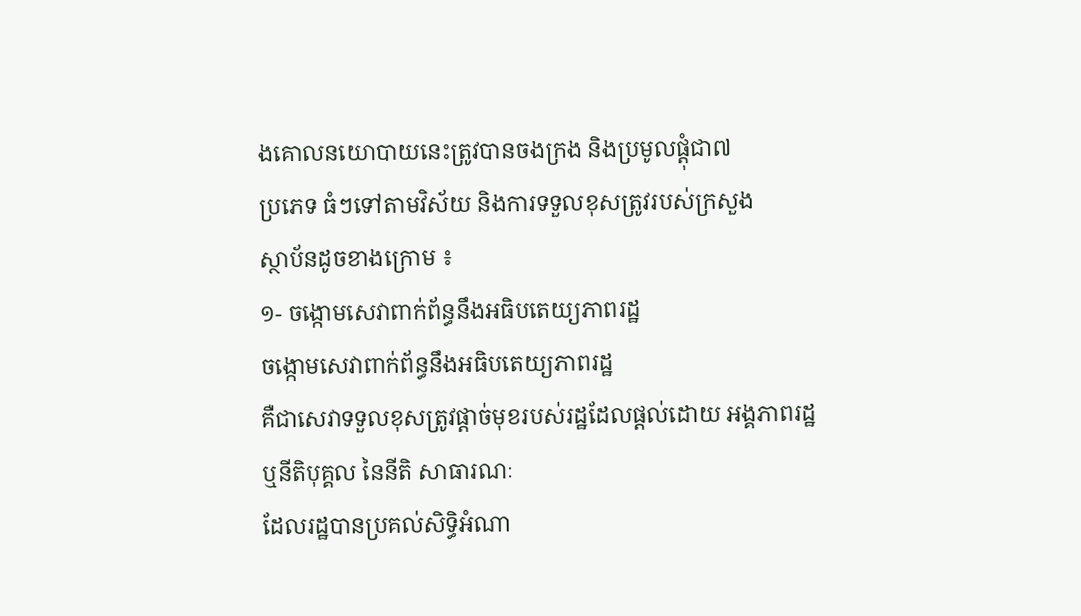ងគោលនយោបាយនេះត្រូវបានចងក្រង និងប្រមូលផ្ដុំជា៧
ប្រភេទ ធំៗទៅតាមវិស័យ និងការទទួលខុសត្រូវរបស់ក្រសួង
ស្ថាប័នដូចខាងក្រោម ៖
១- ចង្កោមសេវាពាក់ព័ន្ធនឹងអធិបតេយ្យភាពរដ្ឋ
ចង្កោមសេវាពាក់ព័ន្ធនឹងអធិបតេយ្យភាពរដ្ឋ
គឺជាសេវាទទួលខុសត្រូវផ្ដាច់មុខរបស់រដ្ឋដែលផ្ដល់ដោយ អង្គភាពរដ្ឋ
ឬនីតិបុគ្គល នៃនីតិ សាធារណៈ
ដែលរដ្ឋបានប្រគល់សិទ្ធិអំណា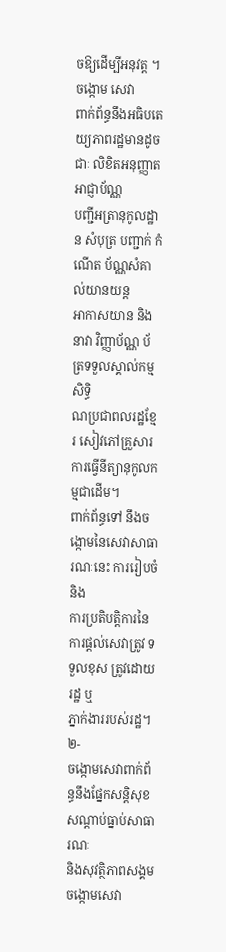ចឱ្យដើម្បីអនុវត្ដ ។ ចង្កោម សេវា
ពាក់ព័ន្ធនឹងអធិបតេយ្យភាពរដ្ឋមានដូចជាៈ លិខិតអនុញ្ញាត អាជ្ញាប័ណ្ណ
បញ្ជីអត្រានុកូលដ្ឋាន សំបុត្រ បញ្ជាក់ កំណើត ប័ណ្ណសំគាល់យានយន្ដ
អាកាសយាន និងនាវា វិញ្ញាប័ណ្ណ ប័ត្រទទួលស្គាល់កម្មសិទ្ធិ
ណប្រជាពលរដ្ឋខ្មែរ សៀវភៅគ្រួសារ
ការធ្វើនីត្យានុកូលកម្មជាដើម។
ពាក់ព័ន្ធទៅ នឹងចង្កោមនៃសេវាសាធារណៈនេះ ការរៀបចំ និង
ការប្រតិបត្ដិការនៃការផ្ដល់សេវាត្រូវ ទទួលខុស ត្រូវដោយរដ្ឋ ឬ
ភ្នាក់ងាររបស់រដ្ឋ។
២-
ចង្កោមសេវាពាក់ព័ន្ធនឹងផ្នែកសន្ដិសុខសណ្ដាប់ធ្នាប់សាធារណៈ
និងសុវត្ថិភាពសង្គម
ចង្កោមសេវា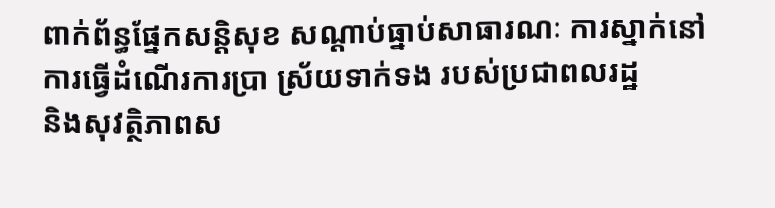ពាក់ព័ន្ធផ្នែកសន្ដិសុខ សណ្ដាប់ធ្នាប់សាធារណៈ ការស្នាក់នៅ
ការធ្វើដំណើរការប្រា ស្រ័យទាក់ទង របស់ប្រជាពលរដ្ឋ
និងសុវត្ថិភាពស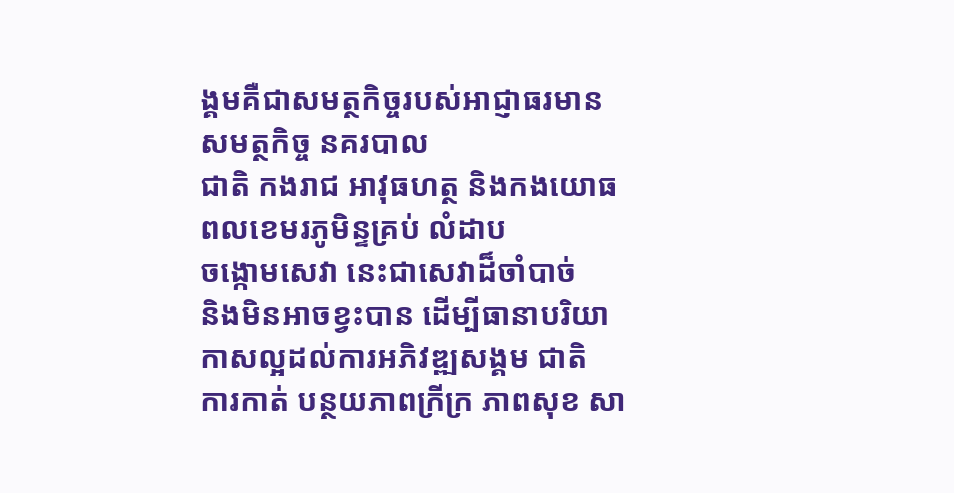ង្គមគឺជាសមត្ថកិច្ចរបស់អាជ្ញាធរមានសមត្ថកិច្ច នគរបាល
ជាតិ កងរាជ អាវុធហត្ថ និងកងយោធពលខេមរភូមិន្ទគ្រប់ លំដាប
ចង្កោមសេវា នេះជាសេវាដ៏ចាំបាច់
និងមិនអាចខ្វះបាន ដើម្បីធានាបរិយាកាសល្អដល់ការអភិវឌ្ឍសង្គម ជាតិ
ការកាត់ បន្ថយភាពក្រីក្រ ភាពសុខ សា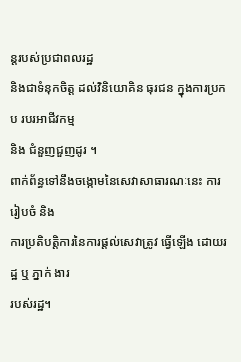ន្ដរបស់ប្រជាពលរដ្ឋ
និងជាទំនុកចិត្ដ ដល់វិនិយោគិន ធុរជន ក្នុងការប្រកប របរអាជីវកម្ម
និង ជំនួញជួញដូរ ។
ពាក់ព័ន្ធទៅនឹងចង្កោមនៃសេវាសាធារណៈនេះ ការរៀបចំ និង
ការប្រតិបត្ដិការនៃការផ្ដល់សេវាត្រូវ ធ្វើឡើង ដោយរដ្ឋ ឬ ភ្នាក់ ងារ
របស់រដ្ឋ។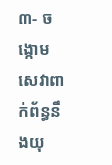៣- ចង្កោមសេវាពាក់ព័ន្ធនឹងយុ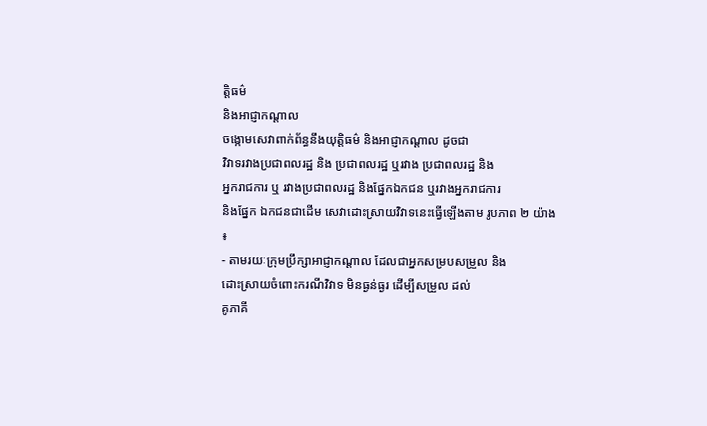ត្ដិធម៌
និងអាជ្ញាកណ្ដាល
ចង្កោមសេវាពាក់ព័ន្ធនឹងយុត្ដិធម៌ និងអាជ្ញាកណ្ដាល ដូចជា
វិវាទរវាងប្រជាពលរដ្ឋ និង ប្រជាពលរដ្ឋ ឬរវាង ប្រជាពលរដ្ឋ និង
អ្នករាជការ ឬ រវាងប្រជាពលរដ្ឋ និងផ្នែកឯកជន ឬរវាងអ្នករាជការ
និងផ្នែក ឯកជនជាដើម សេវាដោះស្រាយវិវាទនេះធ្វើឡើងតាម រូបភាព ២ យ៉ាង
៖
- តាមរយៈក្រុមប្រឹក្សាអាជ្ញាកណ្ដាល ដែលជាអ្នកសម្របសម្រួល និង
ដោះស្រាយចំពោះករណីវិវាទ មិនធ្ងន់ធ្ងរ ដើម្បីសម្រួល ដល់
គូភាគី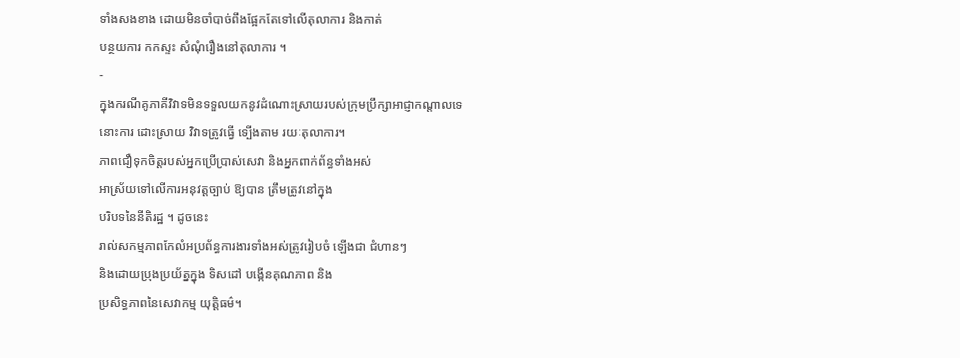ទាំងសងខាង ដោយមិនចាំបាច់ពឹងផ្អែកតែទៅលើតុលាការ និងកាត់
បន្ថយការ កកស្ទះ សំណុំរឿងនៅតុលាការ ។
-
ក្នុងករណីគូភាគីវិវាទមិនទទួលយកនូវដំណោះស្រាយរបស់ក្រុមប្រឹក្សាអាជ្ញាកណ្ដាលទេ
នោះការ ដោះស្រាយ វិវាទត្រូវធ្វើ ទ្បើងតាម រយៈតុលាការ។
ភាពជឿទុកចិត្ដរបស់អ្នកប្រើប្រាស់សេវា និងអ្នកពាក់ព័ន្ធទាំងអស់
អាស្រ័យទៅលើការអនុវត្ដច្បាប់ ឱ្យបាន ត្រឹមត្រូវនៅក្នុង
បរិបទនៃនីតិរដ្ឋ ។ ដូចនេះ
រាល់សកម្មភាពកែលំអប្រព័ន្ធការងារទាំងអស់ត្រូវរៀបចំ ឡើងជា ជំហានៗ
និងដោយប្រុងប្រយ័ត្នក្នុង ទិសដៅ បង្កើនគុណភាព និង
ប្រសិទ្ធភាពនៃសេវាកម្ម យុត្ដិធម៌។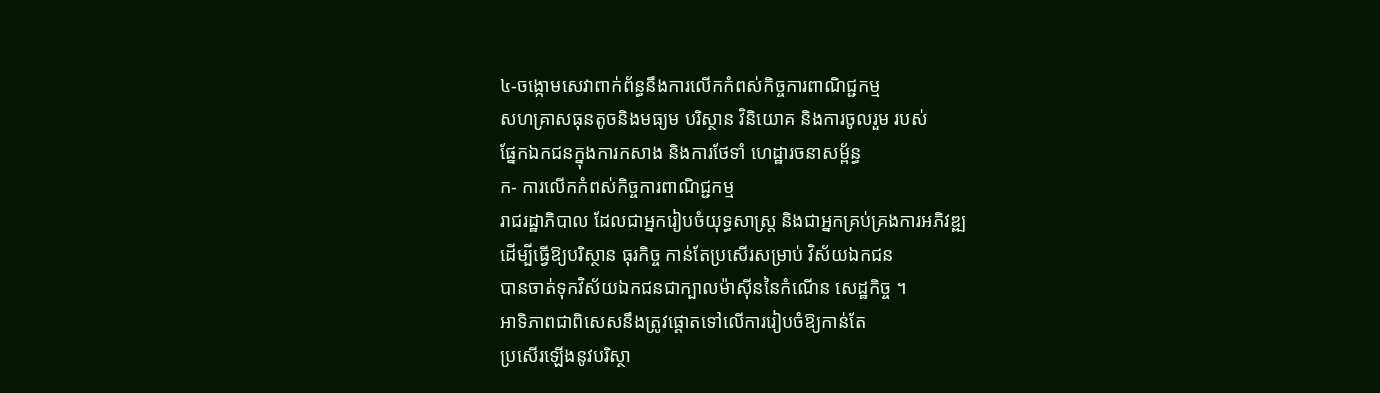៤-ចង្កោមសេវាពាក់ព័ន្ធនឹងការលើកកំពស់កិច្ចការពាណិជ្ជកម្ម
សហគ្រាសធុនតូចនិងមធ្យម បរិស្ថាន វិនិយោគ និងការចូលរួម របស់
ផ្នែកឯកជនក្នុងការកសាង និងការថែទាំ ហេដ្ឋារចនាសម្ព័ន្ធ
ក- ការលើកកំពស់កិច្ចការពាណិជ្ជកម្ម
រាជរដ្ឋាភិបាល ដែលជាអ្នករៀបចំយុទ្ធសាស្ដ្រ និងជាអ្នកគ្រប់គ្រងការអភិវឌ្ឍ
ដើម្បីធ្វើឱ្យបរិស្ថាន ធុរកិច្ច កាន់តែប្រសើរសម្រាប់ វិស័យឯកជន
បានចាត់ទុកវិស័យឯកជនជាក្បាលម៉ាស៊ីននៃកំណើន សេដ្ឋកិច្ច ។
អាទិភាពជាពិសេសនឹងត្រូវផ្ដោតទៅលើការរៀបចំឱ្យកាន់តែ
ប្រសើរឡើងនូវបរិស្ថា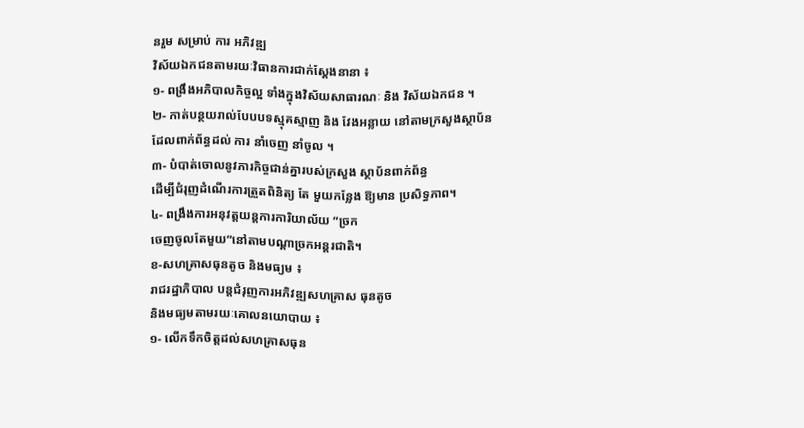នរួម សម្រាប់ ការ អភិវឌ្ឍ
វិស័យឯកជនតាមរយៈវិធានការជាក់ស្ដែងនានា ៖
១- ពង្រឹងអភិបាលកិច្ចល្អ ទាំងក្នុងវិស័យសាធារណៈ និង វិស័យឯកជន ។
២- កាត់បន្ថយរាល់បែបបទស្មុគស្មាញ និង វែងអន្លាយ នៅតាមក្រសួងស្ថាប័ន
ដែលពាក់ព័ន្ធដល់ ការ នាំចេញ នាំចូល ។
៣- បំបាត់ចោលនូវភារកិច្ចជាន់គ្នារបស់ក្រសួង ស្ថាប័នពាក់ព័ន្ធ
ដើម្បីជំរុញដំណើរការត្រួតពិនិត្យ តែ មួយកន្លែង ឱ្យមាន ប្រសិទ្ធភាព។
៤- ពង្រឹងការអនុវត្ដយន្ដការការិយាល័យ ”ច្រក
ចេញចូលតែមួយ”នៅតាមបណ្ដាច្រកអន្ដរជាតិ។
ខ-សហគ្រាសធុនតូច និងមធ្យម ៖
រាជរដ្ឋាភិបាល បន្ដជំរុញការអភិវឌ្ឍសហគ្រាស ធុនតូច
និងមធ្យមតាមរយៈគោលនយោបាយ ៖
១- លើកទឹកចិត្ដដល់សហគ្រាសធុន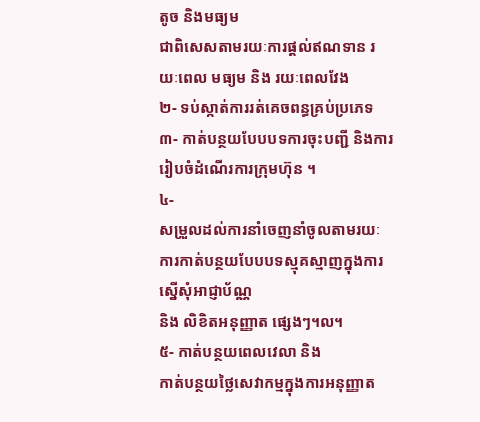តូច និងមធ្យម
ជាពិសេសតាមរយៈការផ្ដល់ឥណទាន រយៈពេល មធ្យម និង រយៈពេលវែង
២- ទប់ស្កាត់ការរត់គេចពន្ធគ្រប់ប្រភេទ
៣- កាត់បន្ថយបែបបទការចុះបញ្ជី និងការរៀបចំដំណើរការក្រុមហ៊ុន ។
៤-
សម្រួលដល់ការនាំចេញនាំចូលតាមរយៈការកាត់បន្ថយបែបបទស្មុគស្មាញក្នុងការស្នើសុំអាជ្ញាប័ណ្ណ
និង លិខិតអនុញ្ញាត ផ្សេងៗ។ល។
៥- កាត់បន្ថយពេលវេលា និង
កាត់បន្ថយថ្លៃសេវាកម្មក្នុងការអនុញ្ញាត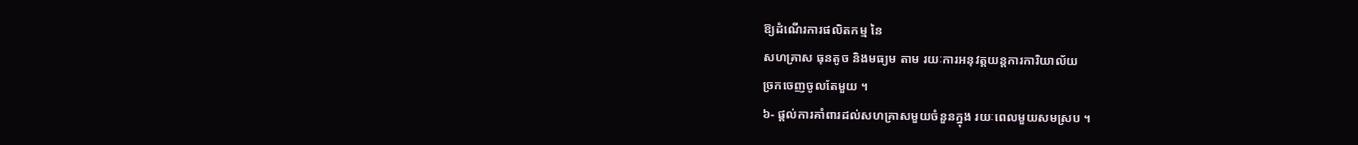ឱ្យដំណើរការផលិតកម្ម នៃ
សហគ្រាស ធុនតូច និងមធ្យម តាម រយៈការអនុវត្ដយន្ដការការិយាល័យ
ច្រកចេញចូលតែមួយ ។
៦- ផ្ដល់ការគាំពារដល់សហគ្រាសមួយចំនួនក្នុង រយៈពេលមួយសមស្រប ។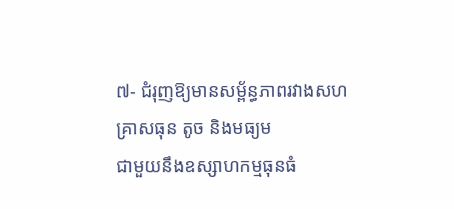៧- ជំរុញឱ្យមានសម្ព័ន្ធភាពរវាងសហគ្រាសធុន តូច និងមធ្យម
ជាមួយនឹងឧស្សាហកម្មធុនធំ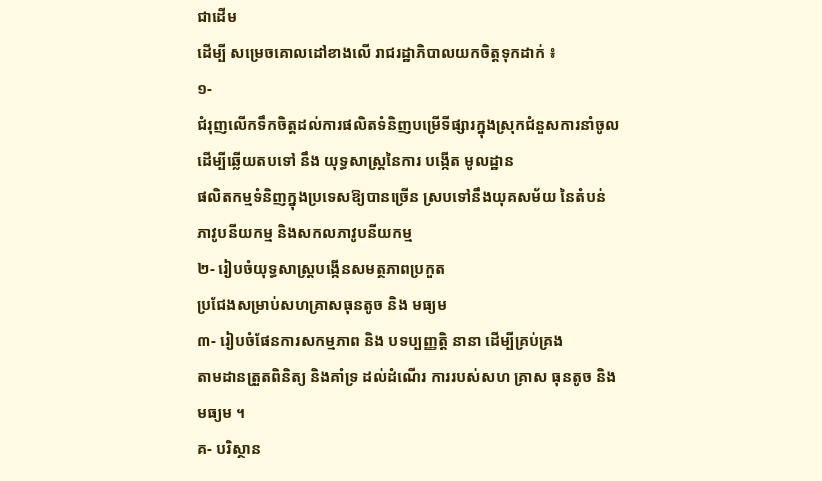ជាដើម
ដើម្បី សម្រេចគោលដៅខាងលើ រាជរដ្ឋាភិបាលយកចិត្ដទុកដាក់ ៖
១-
ជំរុញលើកទឹកចិត្ដដល់ការផលិតទំនិញបម្រើទីផ្សារក្នុងស្រុកជំនួសការនាំចូល
ដើម្បីឆ្លើយតបទៅ នឹង យុទ្ធសាស្ដ្រនៃការ បង្កើត មូលដ្ឋាន
ផលិតកម្មទំនិញក្នុងប្រទេសឱ្យបានច្រើន ស្របទៅនឹងយុគសម័យ នៃតំបន់
ភាវូបនីយកម្ម និងសកលភាវូបនីយកម្ម
២- រៀបចំយុទ្ធសាស្ដ្របង្កើនសមត្ថភាពប្រកួត
ប្រជែងសម្រាប់សហគ្រាសធុនតូច និង មធ្យម
៣- រៀបចំផែនការសកម្មភាព និង បទប្បញ្ញត្ដិ នានា ដើម្បីគ្រប់គ្រង
តាមដានត្រួតពិនិត្យ និងគាំទ្រ ដល់ដំណើរ ការរបស់សហ គ្រាស ធុនតូច និង
មធ្យម ។
គ- បរិស្ថាន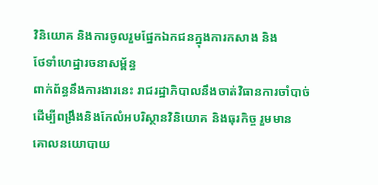វិនិយោគ និងការចូលរួមផ្នែកឯកជនក្នុងការកសាង និង
ថែទាំហេដ្ឋារចនាសម្ព័ន្ធ
ពាក់ព័ន្ធនឹងការងារនេះ រាជរដ្ឋាភិបាលនឹងចាត់វិធានការចាំបាច់
ដើម្បីពង្រឹងនិងកែលំអបរិស្ថានវិនិយោគ និងធុរកិច្ច រួមមាន
គោលនយោបាយ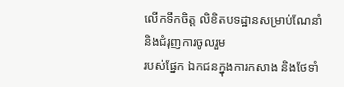លើកទឹកចិត្ដ លិខិតបទដ្ឋានសម្រាប់ណែនាំ និងជំរុញការចូលរួម
របស់ផ្នែក ឯកជនក្នុងការកសាង និងថែទាំ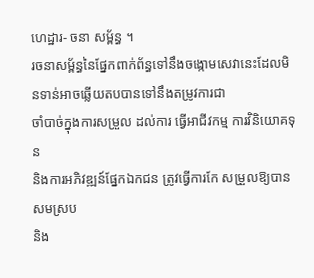ហេដ្ឋារ- ចនា សម្ព័ន្ធ ។
រចនាសម្ព័ន្ធនៃផ្នែកពាក់ព័ន្ធទៅនឹងចង្កោមសេវានេះដែលមិនទាន់អាចឆ្លើយតបបានទៅនឹងតម្រូវការជា
ចាំបាច់ក្នុងការសម្រួល ដល់ការ ធ្វើអាជីវកម្ម ការវិនិយោគទុន
និងការអភិវឌ្ឍន៍ផ្នែកឯកជន ត្រូវធ្វើការកែ សម្រួលឱ្យបានសមស្រប
និង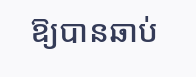ឱ្យបានឆាប់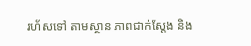រហ័សទៅ តាមស្ថាន ភាពជាក់ស្ដែង និង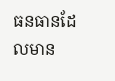ធនធានដែលមាន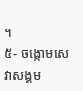។
៥- ចង្កោមសេវាសង្គម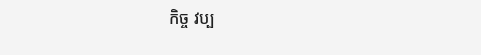កិច្ច វប្ប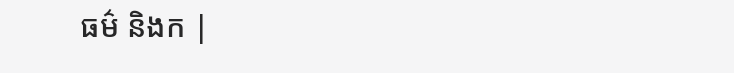ធម៌ និងក |